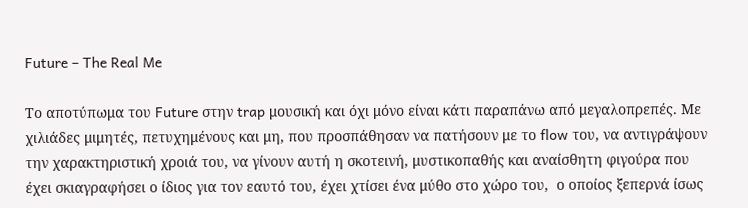Future – The Real Me

Το αποτύπωμα του Future στην trap μουσική και όχι μόνο είναι κάτι παραπάνω από μεγαλοπρεπές. Με χιλιάδες μιμητές, πετυχημένους και μη, που προσπάθησαν να πατήσουν με το flow του, να αντιγράψουν την χαρακτηριστική χροιά του, να γίνουν αυτή η σκοτεινή, μυστικοπαθής και αναίσθητη φιγούρα που έχει σκιαγραφήσει ο ίδιος για τον εαυτό του, έχει χτίσει ένα μύθο στο χώρο του,  ο οποίος ξεπερνά ίσως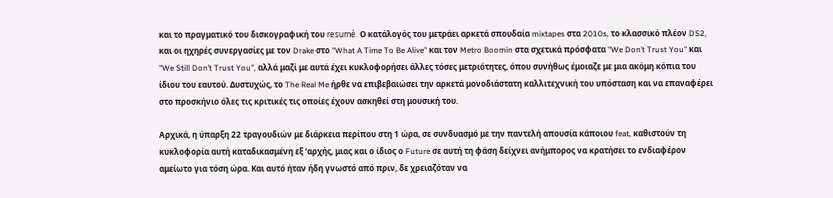και το πραγματικό του δισκογραφική του resumé. Ο κατάλογός του μετράει αρκετά σπουδαία mixtapes στα 2010s, το κλασσικό πλέον DS2, και οι ηχηρές συνεργασίες με τον Drake στο "What A Time To Be Alive" και τον Metro Boomin στα σχετικά πρόσφατα "We Don’t Trust You" και "We Still Don’t Trust You", αλλά μαζί με αυτά έχει κυκλοφορήσει άλλες τόσες μετριότητες, όπου συνήθως έμοιαζε με μια ακόμη κόπια του ίδιου του εαυτού. Δυστυχώς, το The Real Me ήρθε να επιβεβαιώσει την αρκετά μονοδιάστατη καλλιτεχνική του υπόσταση και να επαναφέρει στο προσκήνιο όλες τις κριτικές τις οποίες έχουν ασκηθεί στη μουσική του.

Αρχικά, η ύπαρξη 22 τραγουδιών με διάρκεια περίπου στη 1 ώρα, σε συνδυασμό με την παντελή απουσία κάποιου feat, καθιστούν τη κυκλοφορία αυτή καταδικασμένη εξ ‘αρχής, μιας και ο ίδιος ο Future σε αυτή τη φάση δείχνει ανήμπορος να κρατήσει το ενδιαφέρον αμείωτο για τόση ώρα. Και αυτό ήταν ήδη γνωστό από πριν, δε χρειαζόταν να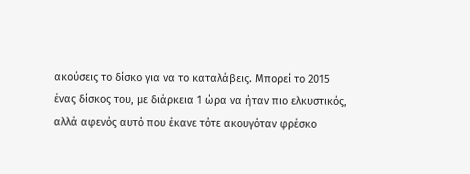ακούσεις το δίσκο για να το καταλάβεις. Μπορεί το 2015 ένας δίσκος του, με διάρκεια 1 ώρα να ήταν πιο ελκυστικός, αλλά αφενός αυτό που έκανε τότε ακουγόταν φρέσκο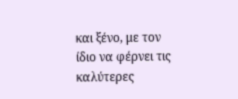και ξένο, με τον ίδιο να φέρνει τις καλύτερες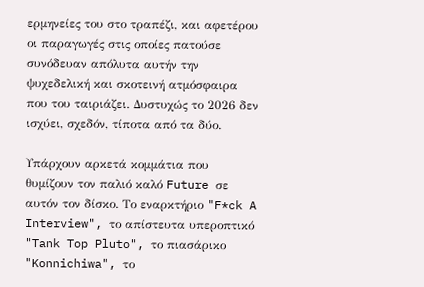ερμηνείες του στο τραπέζι, και αφετέρου οι παραγωγές στις οποίες πατούσε συνόδευαν απόλυτα αυτήν την ψυχεδελική και σκοτεινή ατμόσφαιρα που του ταιριάζει. Δυστυχώς το 2026 δεν ισχύει, σχεδόν, τίποτα από τα δύο.

Υπάρχουν αρκετά κομμάτια που θυμίζουν τον παλιό καλό Future σε αυτόν τον δίσκο. Το εναρκτήριο "F*ck A Interview", το απίστευτα υπεροπτικό "Tank Top Pluto", το πιασάρικο "Konnichiwa", το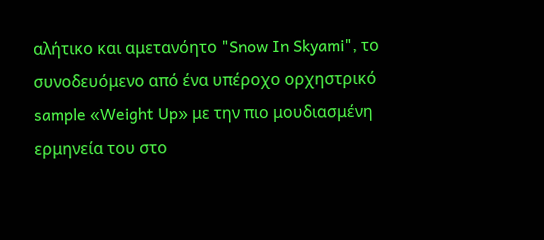αλήτικο και αμετανόητο "Snow In Skyami", το συνοδευόμενο από ένα υπέροχο ορχηστρικό sample «Weight Up» με την πιο μουδιασμένη ερμηνεία του στο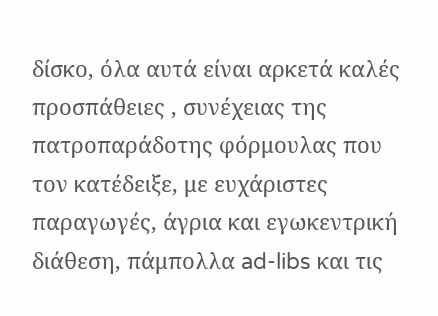δίσκο, όλα αυτά είναι αρκετά καλές προσπάθειες , συνέχειας της πατροπαράδοτης φόρμουλας που τον κατέδειξε, με ευχάριστες παραγωγές, άγρια και εγωκεντρική διάθεση, πάμπολλα ad-libs και τις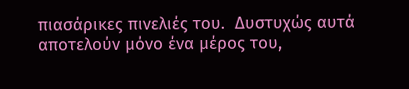πιασάρικες πινελιές του.  Δυστυχώς αυτά αποτελούν μόνο ένα μέρος του,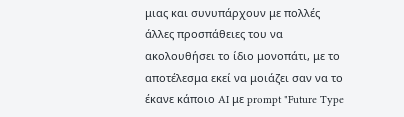μιας και συνυπάρχουν με πολλές άλλες προσπάθειες του να ακολουθήσει το ίδιο μονοπάτι, με το αποτέλεσμα εκεί να μοιάζει σαν να το έκανε κάποιο AI με prompt "Future Type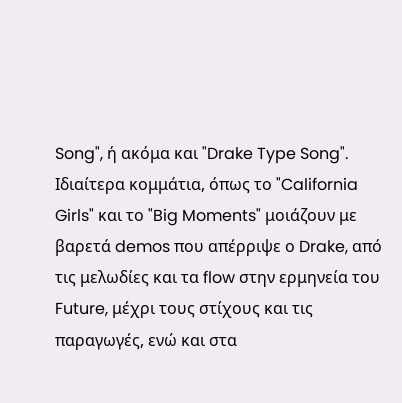Song", ή ακόμα και "Drake Type Song". Ιδιαίτερα κομμάτια, όπως το "California Girls" και το "Big Moments" μοιάζουν με βαρετά demos που απέρριψε ο Drake, από τις μελωδίες και τα flow στην ερμηνεία του Future, μέχρι τους στίχους και τις παραγωγές, ενώ και στα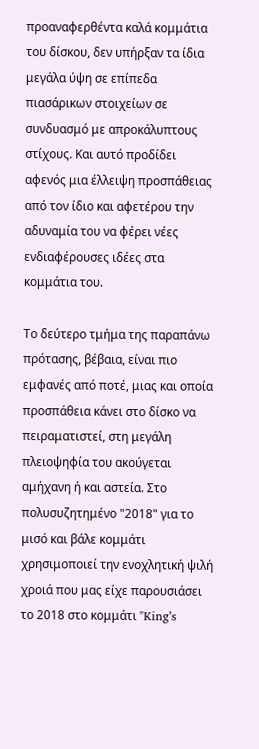προαναφερθέντα καλά κομμάτια του δίσκου, δεν υπήρξαν τα ίδια μεγάλα ύψη σε επίπεδα πιασάρικων στοιχείων σε συνδυασμό με απροκάλυπτους στίχους. Και αυτό προδίδει αφενός μια έλλειψη προσπάθειας από τον ίδιο και αφετέρου την αδυναμία του να φέρει νέες ενδιαφέρουσες ιδέες στα κομμάτια του.

Το δεύτερο τμήμα της παραπάνω πρότασης, βέβαια, είναι πιο εμφανές από ποτέ, μιας και οποία προσπάθεια κάνει στο δίσκο να πειραματιστεί, στη μεγάλη πλειοψηφία του ακούγεται αμήχανη ή και αστεία. Στο πολυσυζητημένο "2018" για το μισό και βάλε κομμάτι χρησιμοποιεί την ενοχλητική ψιλή χροιά που μας είχε παρουσιάσει το 2018 στο κομμάτι "King’s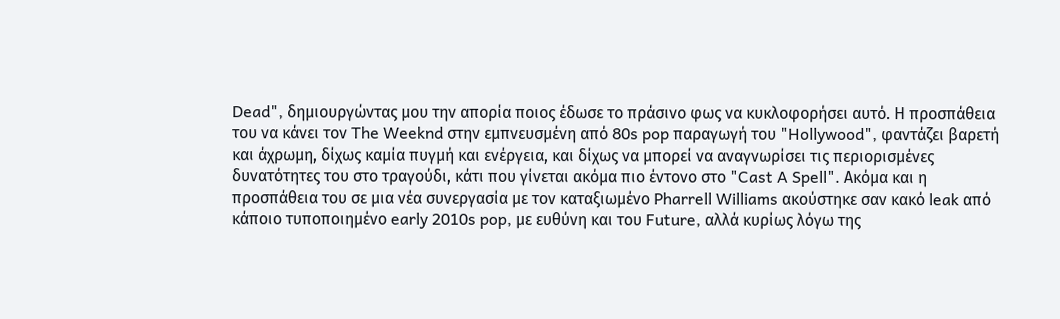Dead", δημιουργώντας μου την απορία ποιος έδωσε το πράσινο φως να κυκλοφορήσει αυτό. Η προσπάθεια του να κάνει τον The Weeknd στην εμπνευσμένη από 80s pop παραγωγή του "Hollywood", φαντάζει βαρετή και άχρωμη, δίχως καμία πυγμή και ενέργεια, και δίχως να μπορεί να αναγνωρίσει τις περιορισμένες δυνατότητες του στο τραγούδι, κάτι που γίνεται ακόμα πιο έντονο στο "Cast A Spell". Ακόμα και η προσπάθεια του σε μια νέα συνεργασία με τον καταξιωμένο Pharrell Williams ακούστηκε σαν κακό leak από κάποιο τυποποιημένο early 2010s pop, με ευθύνη και του Future, αλλά κυρίως λόγω της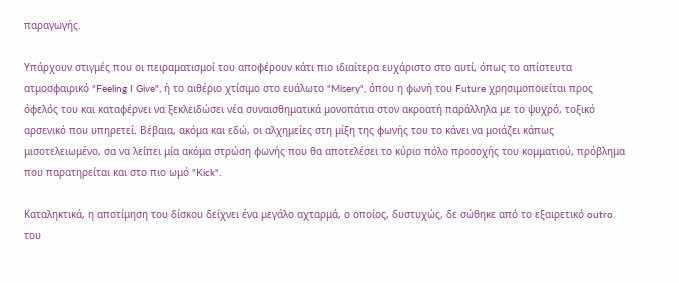παραγωγής.

Υπάρχουν στιγμές που οι πειραματισμοί του αποφέρουν κάτι πιο ιδιαίτερα ευχάριστο στο αυτί, όπως το απίστευτα ατμοσφαιρικό "Feeling I Give", ή το αιθέριο χτίσιμο στο ευάλωτο "Misery", όπου η φωνή του Future χρησιμοποιείται προς όφελός του και καταφέρνει να ξεκλειδώσει νέα συναισθηματικά μονοπάτια στον ακροατή παράλληλα με το ψυχρό, τοξικό αρσενικό που υπηρετεί. Βέβαια, ακόμα και εδώ, οι αλχημείες στη μίξη της φωνής του το κάνει να μοιάζει κάπως μισοτελειωμένο, σα να λείπει μία ακόμα στρώση φωνής που θα αποτελέσει το κύριο πόλο προσοχής του κομματιού, πρόβλημα που παρατηρείται και στο πιο ωμό "Kick".

Καταληκτικά, η αποτίμηση του δίσκου δείχνει ένα μεγάλο αχταρμά, ο οποίος, δυστυχώς, δε σώθηκε από το εξαιρετικό outro του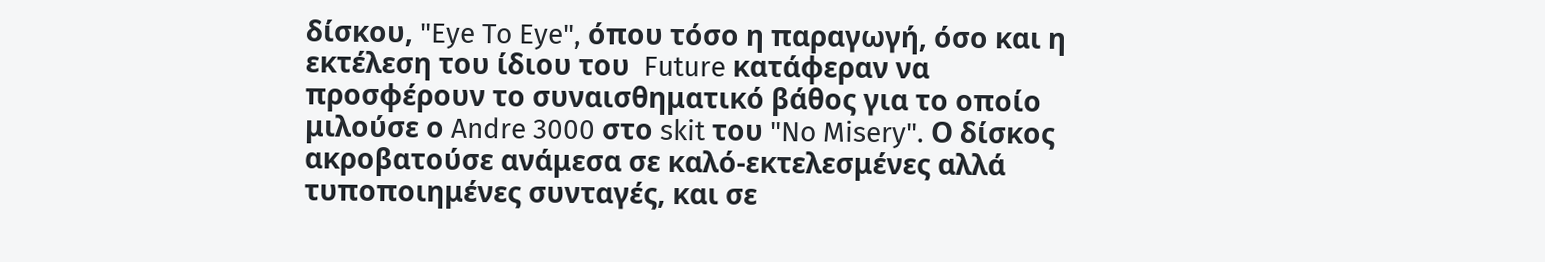δίσκου, "Eye To Eye", όπου τόσο η παραγωγή, όσο και η εκτέλεση του ίδιου του  Future κατάφεραν να προσφέρουν το συναισθηματικό βάθος για το οποίο μιλούσε ο Andre 3000 στο skit του "No Misery". Ο δίσκος ακροβατούσε ανάμεσα σε καλό-εκτελεσμένες αλλά τυποποιημένες συνταγές, και σε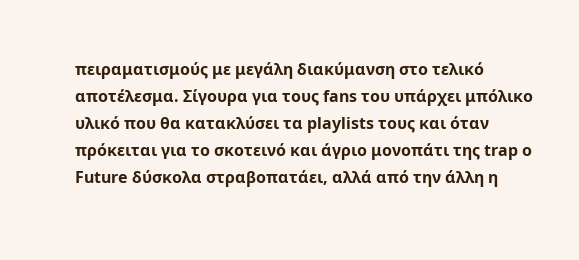πειραματισμούς με μεγάλη διακύμανση στο τελικό αποτέλεσμα. Σίγουρα για τους fans του υπάρχει μπόλικο υλικό που θα κατακλύσει τα playlists τους και όταν πρόκειται για το σκοτεινό και άγριο μονοπάτι της trap ο Future δύσκολα στραβοπατάει, αλλά από την άλλη η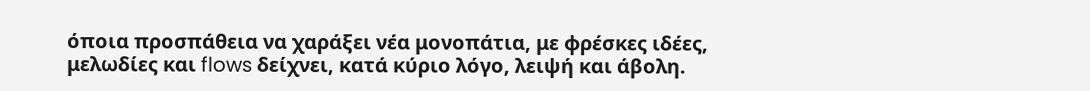όποια προσπάθεια να χαράξει νέα μονοπάτια, με φρέσκες ιδέες, μελωδίες και flows δείχνει, κατά κύριο λόγο, λειψή και άβολη.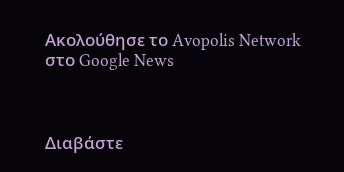Ακολούθησε το Avopolis Network στο Google News



Διαβάστε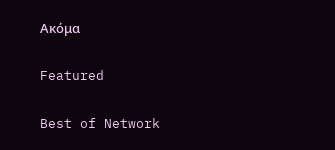Ακόμα

Featured

Best of Network